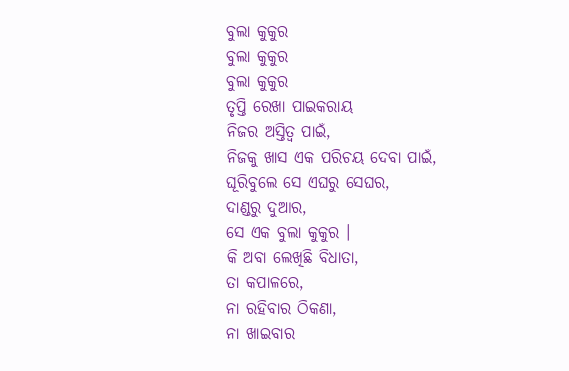ବୁଲା କୁକୁର
ବୁଲା କୁକୁର
ବୁଲା କୁକୁର
ତୃପ୍ତି ରେଖା ପାଇକରାୟ
ନିଜର ଅସ୍ତିତ୍ୱ ପାଇଁ,
ନିଜକୁ ଖାସ ଏକ ପରିଚୟ ଦେବା ପାଇଁ,
ଘୂରିବୁଲେ ସେ ଏଘରୁ ସେଘର,
ଦାଣ୍ଡରୁ ଦୁଆର,
ସେ ଏକ ବୁଲା କୁକୁର ।
କି ଅବା ଲେଖିଛି ବିଧାତା,
ତା କପାଳରେ,
ନା ରହିବାର ଠିକଣା,
ନା ଖାଇବାର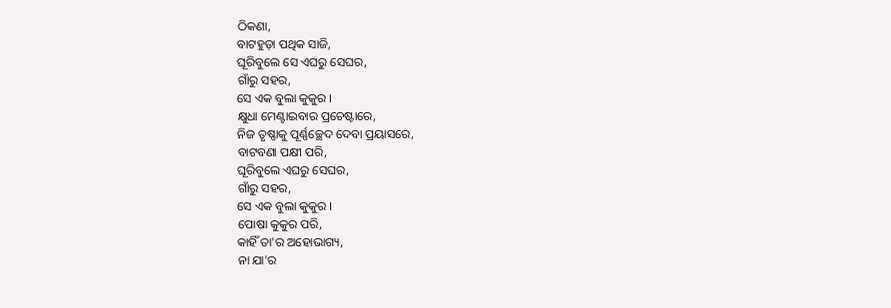ଠିକଣା,
ବାଟହୁଡ଼ା ପଥିକ ସାଜି,
ଘୂରିବୁଲେ ସେ ଏଘରୁ ସେଘର,
ଗାଁରୁ ସହର,
ସେ ଏକ ବୁଲା କୁକୁର ।
କ୍ଷୁଧା ମେଣ୍ଟାଇବାର ପ୍ରଚେଷ୍ଟାରେ,
ନିଜ ତୃଷ୍ଣାକୁ ପୂର୍ଣ୍ଣଚ୍ଛେଦ ଦେବା ପ୍ରୟାସରେ,
ବାଟବଣା ପକ୍ଷୀ ପରି,
ଘୂରିବୁଲେ ଏଘରୁ ସେଘର,
ଗାଁରୁ ସହର,
ସେ ଏକ ବୁଲା କୁକୁର ।
ପୋଷା କୁକୁର ପରି,
କାହିଁ ତା'ର ଅହୋଭାଗ୍ୟ,
ନା ଯା'ର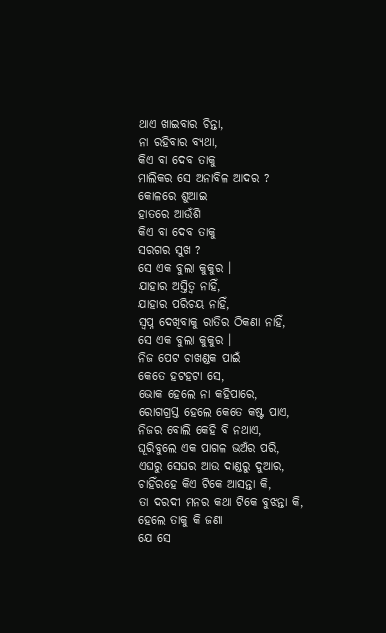ଥାଏ ଖାଇବାର ଚିନ୍ତା,
ନା ରହିବାର ବ୍ୟଥା,
କିଏ ବା ଦେବ ତାକୁ
ମାଲିକର ସେ ଅନାବିଳ ଆଦର ?
କୋଳରେ ଶୁଆଇ
ହାତରେ ଆଉଁଶି
କିଏ ବା ଦେବ ତାକୁ
ସରଗର ସୁଖ ?
ସେ ଏକ ବୁଲା କୁକୁର ।
ଯାହାର ଅସ୍ତିତ୍ୱ ନାହିଁ,
ଯାହାର ପରିଚୟ ନାହିଁ,
ସ୍ୱପ୍ନ ଦେଖିବାକୁ ରାତିର ଠିକଣା ନାହିଁ,
ସେ ଏକ ବୁଲା କୁକୁର ।
ନିଜ ପେଟ ଚାଖଣ୍ଡକ ପାଇଁ
କେତେ ହଟହଟା ସେ,
ଭୋକ ହେଲେ ନା କହିପାରେ,
ରୋଗଗ୍ରସ୍ତ ହେଲେ କେତେ କଷ୍ଟ ପାଏ,
ନିଜର ବୋଲି କେହି ବି ନଥାଏ,
ଘୂରିବୁଲେ ଏକ ପାଗଳ ଭଅଁର ପରି,
ଏଘରୁ ସେଘର ଆଉ ଦାଣ୍ଡରୁ ଦୁଆର,
ଚାହିଁରହେ କିଏ ଟିକେ ଆସନ୍ତା କି,
ତା ଦରଦୀ ମନର କଥା ଟିକେ ବୁଝନ୍ତା କି,
ହେଲେ ତାକୁ କି ଜଣା
ଯେ ସେ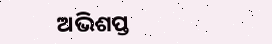ଅଭିଶପ୍ତ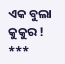ଏକ ବୁଲା କୁକୁର !
***